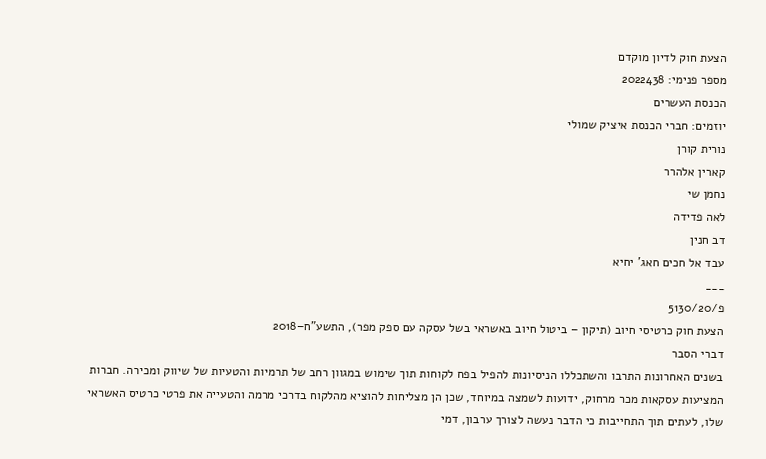הצעת חוק לדיון מוקדם
מספר פנימי: 2022438
הכנסת העשרים
יוזמים: חברי הכנסת איציק שמולי
נורית קורן
קארין אלהרר
נחמן שי
לאה פדידה
דב חנין
עבד אל חכים חאג' יחיא
___
פ/5130/20
הצעת חוק כרטיסי חיוב (תיקון – ביטול חיוב באשראי בשל עסקה עם ספק מפר), התשע"ח–2018
דברי הסבר
בשנים האחרונות התרבו והשתכללו הניסיונות להפיל בפח לקוחות תוך שימוש במגוון רחב של תרמיות והטעיות של שיווק ומכירה. חברות המציעות עסקאות מכר מרחוק, ידועות לשמצה במיוחד, שכן הן מצליחות להוציא מהלקוח בדרכי מרמה והטעייה את פרטי כרטיס האשראי שלו, לעתים תוך התחייבות כי הדבר נעשה לצורך ערבון, דמי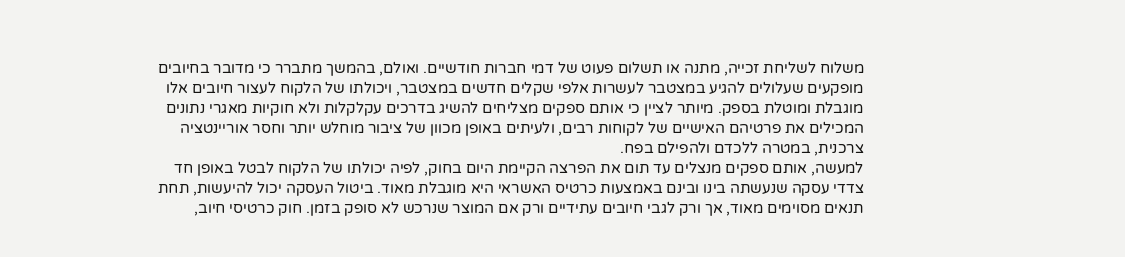משלוח לשליחת זכייה, מתנה או תשלום פעוט של דמי חברות חודשיים. ואולם, בהמשך מתברר כי מדובר בחיובים מופקעים שעלולים להגיע במצטבר לעשרות אלפי שקלים חדשים במצטבר, ויכולתו של הלקוח לעצור חיובים אלו מוגבלת ומוטלת בספק. מיותר לציין כי אותם ספקים מצליחים להשיג בדרכים עקלקלות ולא חוקיות מאגרי נתונים המכילים את פרטיהם האישיים של לקוחות רבים, ולעיתים באופן מכוון של ציבור מוחלש יותר וחסר אוריינטציה צרכנית, במטרה ללכדם ולהפילם בפח.
למעשה, אותם ספקים מנצלים עד תום את הפרצה הקיימת היום בחוק, לפיה יכולתו של הלקוח לבטל באופן חד צדדי עסקה שנעשתה בינו ובינם באמצעות כרטיס האשראי היא מוגבלת מאוד. ביטול העסקה יכול להיעשות, תחת תנאים מסוימים מאוד, אך ורק לגבי חיובים עתידיים ורק אם המוצר שנרכש לא סופק בזמן. חוק כרטיסי חיוב,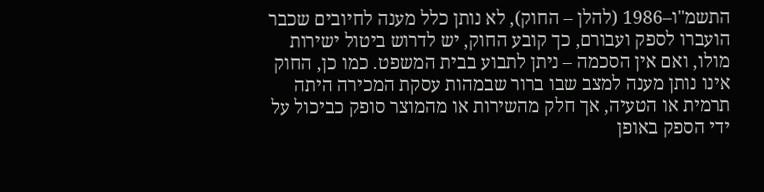התשמ"ו–1986 (להלן – החוק), לא נותן כלל מענה לחיובים שכבר הועברו לספק ועבורם, כך קובע החוק, יש לדרוש ביטול ישירות מולו, ואם אין הסכמה – ניתן לתבוע בבית המשפט. כמו כן, החוק אינו נותן מענה למצב שבו ברור שבמהות עסקת המכירה היתה תרמית או הטעיה, אך חלק מהשירות או מהמוצר סופק כביכול על ידי הספק באופן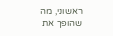ראשוני, מה שהופך את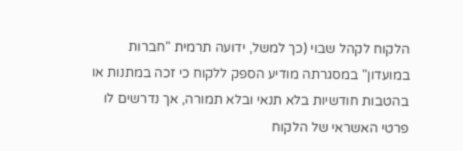הלקוח לקהל שבוי (כך למשל, ידועה תרמית "חברות במועדון" במסגרתה מודיע הספק ללקוח כי זכה במתנות או בהטבות חודשיות בלא תנאי ובלא תמורה, אך נדרשים לו פרטי האשראי של הלקוח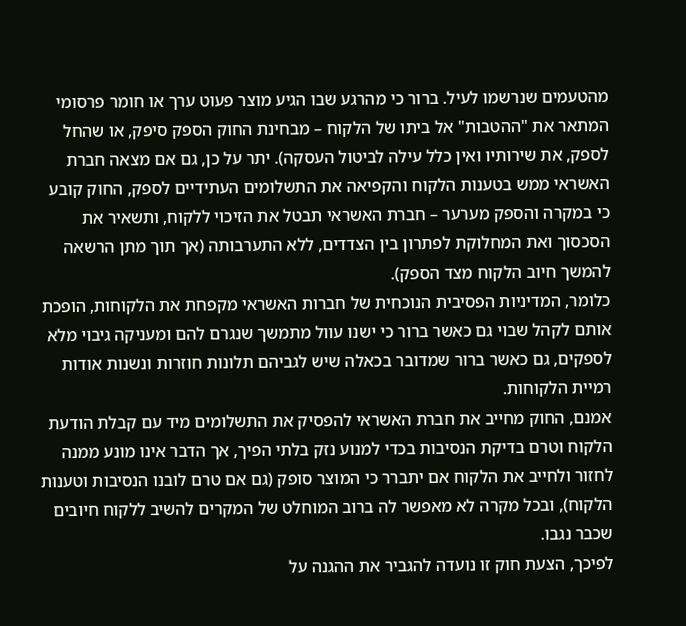מהטעמים שנרשמו לעיל. ברור כי מהרגע שבו הגיע מוצר פעוט ערך או חומר פרסומי המתאר את "ההטבות" אל ביתו של הלקוח – מבחינת החוק הספק סיפק, או שהחל לספק, את שירותיו ואין כלל עילה לביטול העסקה). יתר על כן, גם אם מצאה חברת האשראי ממש בטענות הלקוח והקפיאה את התשלומים העתידיים לספק, החוק קובע כי במקרה והספק מערער – חברת האשראי תבטל את הזיכוי ללקוח, ותשאיר את הסכסוך ואת המחלוקת לפתרון בין הצדדים, ללא התערבותה (אך תוך מתן הרשאה להמשך חיוב הלקוח מצד הספק).
כלומר, המדיניות הפסיבית הנוכחית של חברות האשראי מקפחת את הלקוחות, הופכת אותם לקהל שבוי גם כאשר ברור כי ישנו עוול מתמשך שנגרם להם ומעניקה גיבוי מלא לספקים, גם כאשר ברור שמדובר בכאלה שיש לגביהם תלונות חוזרות ונשנות אודות רמיית הלקוחות.
אמנם, החוק מחייב את חברת האשראי להפסיק את התשלומים מיד עם קבלת הודעת הלקוח וטרם בדיקת הנסיבות בכדי למנוע נזק בלתי הפיך, אך הדבר אינו מונע ממנה לחזור ולחייב את הלקוח אם יתברר כי המוצר סופק (גם אם טרם לובנו הנסיבות וטענות הלקוח), ובכל מקרה לא מאפשר לה ברוב המוחלט של המקרים להשיב ללקוח חיובים שכבר נגבו.
לפיכך, הצעת חוק זו נועדה להגביר את ההגנה על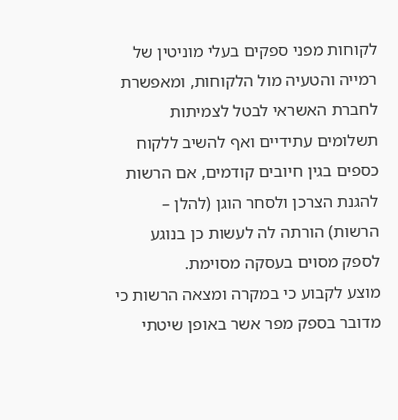לקוחות מפני ספקים בעלי מוניטין של רמייה והטעיה מול הלקוחות, ומאפשרת לחברת האשראי לבטל לצמיתות תשלומים עתידיים ואף להשיב ללקוח כספים בגין חיובים קודמים, אם הרשות להגנת הצרכן ולסחר הוגן (להלן – הרשות) הורתה לה לעשות כן בנוגע לספק מסוים בעסקה מסוימת.
מוצע לקבוע כי במקרה ומצאה הרשות כי מדובר בספק מפר אשר באופן שיטתי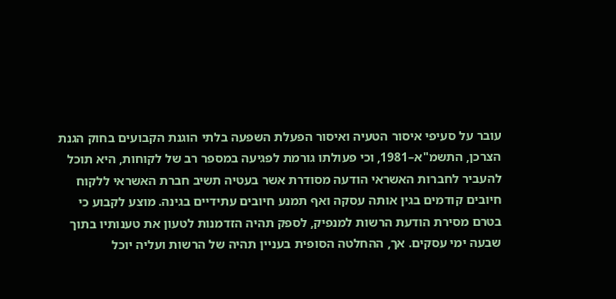עובר על סעיפי איסור הטעיה ואיסור הפעלת השפעה בלתי הוגנת הקבועים בחוק הגנת הצרכן, התשמ"א–1981, וכי פעולתו גורמת לפגיעה במספר רב של לקוחות, היא תוכל להעביר לחברות האשראי הודעה מסודרת אשר בעטיה תשיב חברת האשראי ללקוח חיובים קודמים בגין אותה עסקה ואף תמנע חיובים עתידיים בגינה. מוצע לקבוע כי בטרם מסירת הודעת הרשות למנפיק, לספק תהיה הזדמנות לטעון את טענותיו בתוך שבעה ימי עסקים. אך, ההחלטה הסופית בעניין תהיה של הרשות ועליה יוכל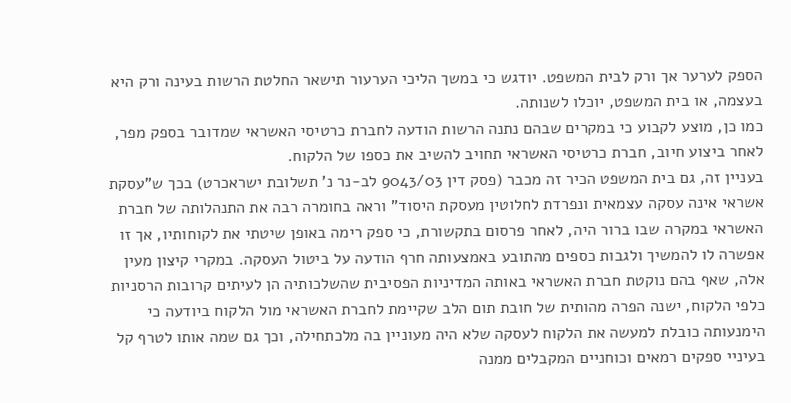הספק לערער אך ורק לבית המשפט. יודגש כי במשך הליכי הערעור תישאר החלטת הרשות בעינה ורק היא בעצמה, או בית המשפט, יוכלו לשנותה.
כמו כן, מוצע לקבוע כי במקרים שבהם נתנה הרשות הודעה לחברת כרטיסי האשראי שמדובר בספק מפר, לאחר ביצוע חיוב, חברת כרטיסי האשראי תחויב להשיב את כספו של הלקוח.
בעניין זה, גם בית המשפט הכיר זה מכבר (פסק דין 9043/03 לב-נר נ' תשלובת ישראכרט) בכך ש"עסקת אשראי אינה עסקה עצמאית ונפרדת לחלוטין מעסקת היסוד" וראה בחומרה רבה את התנהלותה של חברת האשראי במקרה שבו ברור היה, לאחר פרסום בתקשורת, כי ספק רימה באופן שיטתי את לקוחותיו, אך זו אפשרה לו להמשיך ולגבות כספים מהתובע באמצעותה חרף הודעה על ביטול העסקה. במקרי קיצון מעין אלה, שאף בהם נוקטת חברת האשראי באותה המדיניות הפסיבית שהשלכותיה הן לעיתים קרובות הרסניות כלפי הלקוח, ישנה הפרה מהותית של חובת תום הלב שקיימת לחברת האשראי מול הלקוח ביודעה כי הימנעותה כובלת למעשה את הלקוח לעסקה שלא היה מעוניין בה מלכתחילה, וכך גם שמה אותו לטרף קל בעיניי ספקים רמאים וכוחניים המקבלים ממנה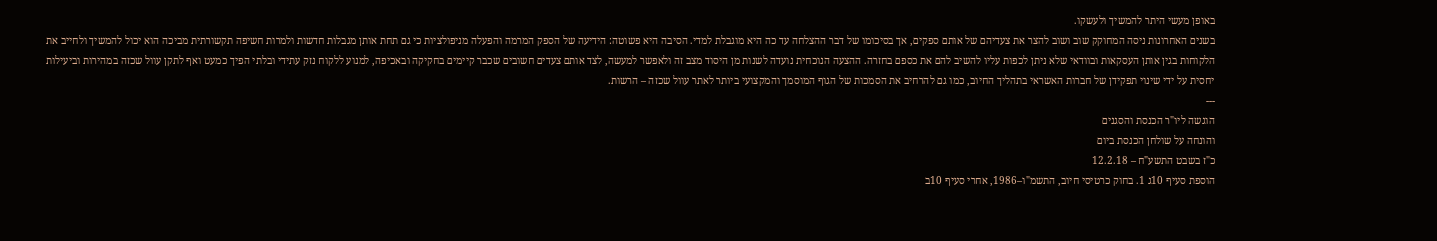באופן מעשי היתר להמשיך ולעשקו.
בשנים האחרונות ניסה המחוקק שוב ושוב להצר את צעדיהם של אותם ספקים, אך בסיכומו של דבר ההצלחה עד כה היא מוגבלת למדי. הסיבה היא פשוטה: הידיעה של הספק המרמה והפעלה מניפולציות כי גם תחת אותן מגבלות חדשות ולמרות חשיפה תקשורתית מביכה הוא יכול להמשיך ולחייב את הלקוחות בגין אותן העסקאות ובוודאי שלא ניתן לכפות עליו להשיב להם את כספם בחזרה. ההצעה הנוכחית נועדה לשנות מן היסוד מצב זה ולאפשר למעשה, לצד אותם צעדים חשובים שכבר קיימים בחקיקה ובאכיפה, למנוע ללקוח נזק עתידי ובלתי הפיך כמעט ואף לתקן עוול שכזה במהירות וביעילות יחסית על ידי שינוי תפקידן של חברות האשראי בתהליך החיוב, כמו גם להרחיב את הסמכות של הגוף המוסמך והמקצועי ביותר לאתר עוול שכזה – הרשות.
---
הוגשה ליו"ר הכנסת והסגנים
והונחה על שולחן הכנסת ביום
כ"ז בשבט התשע"ח – 12.2.18
הוספת סעיף 10ג 1. בחוק כרטיסי חיוב, התשמ"ו–1986, אחרי סעיף 10ב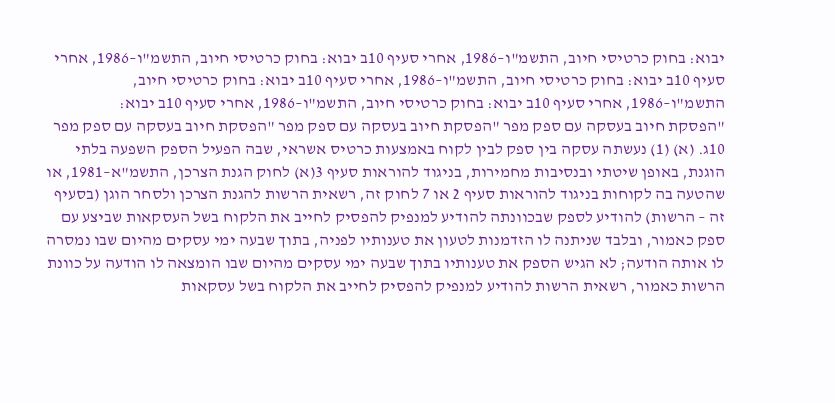יבוא: בחוק כרטיסי חיוב, התשמ"ו–1986, אחרי סעיף 10ב יבוא: בחוק כרטיסי חיוב, התשמ"ו–1986, אחרי סעיף 10ב יבוא: בחוק כרטיסי חיוב, התשמ"ו–1986, אחרי סעיף 10ב יבוא: בחוק כרטיסי חיוב, התשמ"ו–1986, אחרי סעיף 10ב יבוא: בחוק כרטיסי חיוב, התשמ"ו–1986, אחרי סעיף 10ב יבוא:
"הפסקת חיוב בעסקה עם ספק מפר "הפסקת חיוב בעסקה עם ספק מפר "הפסקת חיוב בעסקה עם ספק מפר 10ג. (א) (1) נעשתה עסקה בין ספק לבין לקוח באמצעות כרטיס אשראי, שבה הפעיל הספק השפעה בלתי הוגנת, באופן שיטתי ובנסיבות מחמירות, בניגוד להוראות סעיף 3(א) לחוק הגנת הצרכן, התשמ"א–1981, או שהטעה בה לקוחות בניגוד להוראות סעיף 2 או 7 לחוק זה, רשאית הרשות להגנת הצרכן ולסחר הוגן (בסעיף זה – הרשות) להודיע לספק שבכוונתה להודיע למנפיק להפסיק לחייב את הלקוח בשל העסקאות שביצע עם ספק כאמור, ובלבד שניתנה לו הזדמנות לטעון את טענותיו לפניה, בתוך שבעה ימי עסקים מהיום שבו נמסרה לו אותה הודעה; לא הגיש הספק את טענותיו בתוך שבעה ימי עסקים מהיום שבו הומצאה לו הודעה על כוונת הרשות כאמור, רשאית הרשות להודיע למנפיק להפסיק לחייב את הלקוח בשל עסקאות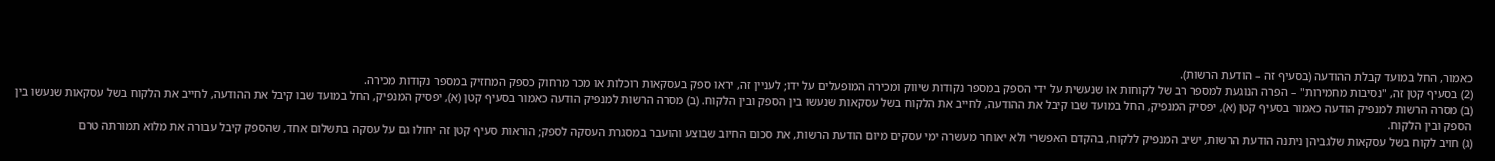כאמור, החל במועד קבלת ההודעה (בסעיף זה – הודעת הרשות).
(2) בסעיף קטן זה, "נסיבות מחמירות" – הפרה הנוגעת למספר רב של לקוחות או שנעשית על ידי הספק במספר נקודות שיווק ומכירה המופעלים על ידו; לעניין זה, יראו ספק בעסקאות רוכלות או מכר מרחוק כספק המחזיק במספר נקודות מכירה.
(ב) מסרה הרשות למנפיק הודעה כאמור בסעיף קטן (א), יפסיק המנפיק, החל במועד שבו קיבל את ההודעה, לחייב את הלקוח בשל עסקאות שנעשו בין הספק ובין הלקוח. (ב) מסרה הרשות למנפיק הודעה כאמור בסעיף קטן (א), יפסיק המנפיק, החל במועד שבו קיבל את ההודעה, לחייב את הלקוח בשל עסקאות שנעשו בין הספק ובין הלקוח.
(ג) חויב לקוח בשל עסקאות שלגביהן ניתנה הודעת הרשות, ישיב המנפיק ללקוח, בהקדם האפשרי ולא יאוחר מעשרה ימי עסקים מיום הודעת הרשות, את סכום החיוב שבוצע והועבר במסגרת העסקה לספק; הוראות סעיף קטן זה יחולו גם על עסקה בתשלום אחד, שהספק קיבל עבורה את מלוא תמורתה טרם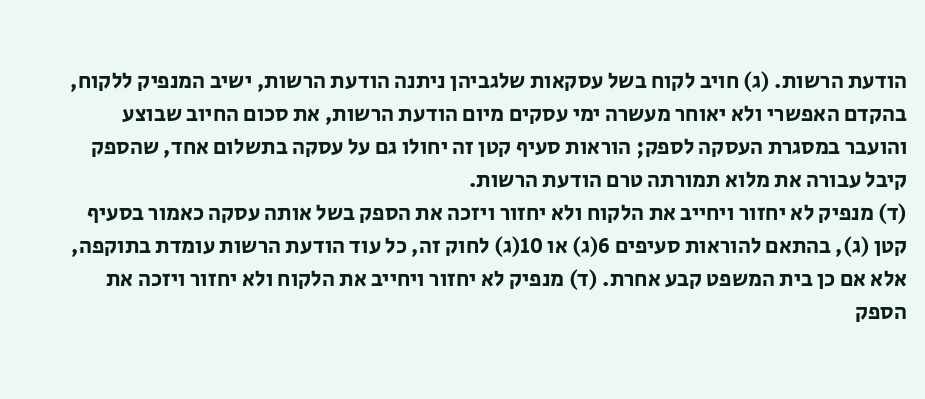הודעת הרשות. (ג) חויב לקוח בשל עסקאות שלגביהן ניתנה הודעת הרשות, ישיב המנפיק ללקוח, בהקדם האפשרי ולא יאוחר מעשרה ימי עסקים מיום הודעת הרשות, את סכום החיוב שבוצע והועבר במסגרת העסקה לספק; הוראות סעיף קטן זה יחולו גם על עסקה בתשלום אחד, שהספק קיבל עבורה את מלוא תמורתה טרם הודעת הרשות.
(ד) מנפיק לא יחזור ויחייב את הלקוח ולא יחזור ויזכה את הספק בשל אותה עסקה כאמור בסעיף קטן (ג), בהתאם להוראות סעיפים 6(ג) או 10(ג) לחוק זה, כל עוד הודעת הרשות עומדת בתוקפה, אלא אם כן בית המשפט קבע אחרת. (ד) מנפיק לא יחזור ויחייב את הלקוח ולא יחזור ויזכה את הספק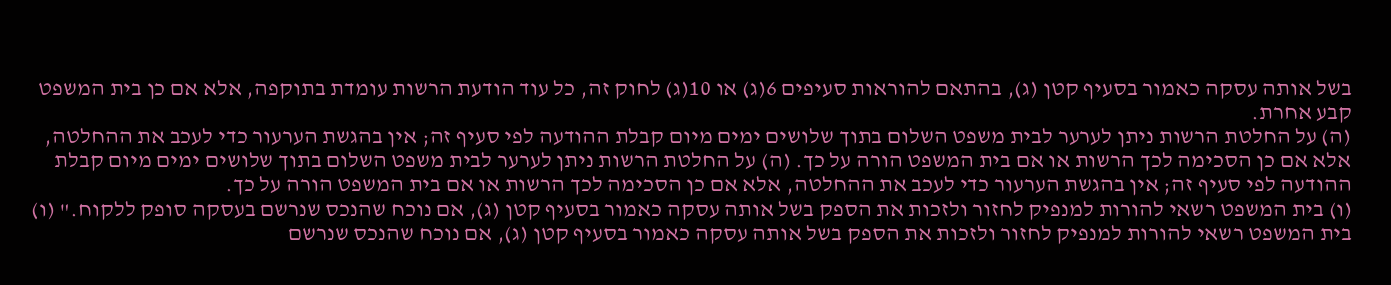בשל אותה עסקה כאמור בסעיף קטן (ג), בהתאם להוראות סעיפים 6(ג) או 10(ג) לחוק זה, כל עוד הודעת הרשות עומדת בתוקפה, אלא אם כן בית המשפט קבע אחרת.
(ה) על החלטת הרשות ניתן לערער לבית משפט השלום בתוך שלושים ימים מיום קבלת ההודעה לפי סעיף זה; אין בהגשת הערעור כדי לעכב את ההחלטה, אלא אם כן הסכימה לכך הרשות או אם בית המשפט הורה על כך. (ה) על החלטת הרשות ניתן לערער לבית משפט השלום בתוך שלושים ימים מיום קבלת ההודעה לפי סעיף זה; אין בהגשת הערעור כדי לעכב את ההחלטה, אלא אם כן הסכימה לכך הרשות או אם בית המשפט הורה על כך.
(ו) בית המשפט רשאי להורות למנפיק לחזור ולזכות את הספק בשל אותה עסקה כאמור בסעיף קטן (ג), אם נוכח שהנכס שנרשם בעסקה סופק ללקוח." (ו) בית המשפט רשאי להורות למנפיק לחזור ולזכות את הספק בשל אותה עסקה כאמור בסעיף קטן (ג), אם נוכח שהנכס שנרשם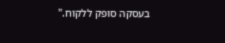בעסקה סופק ללקוח."